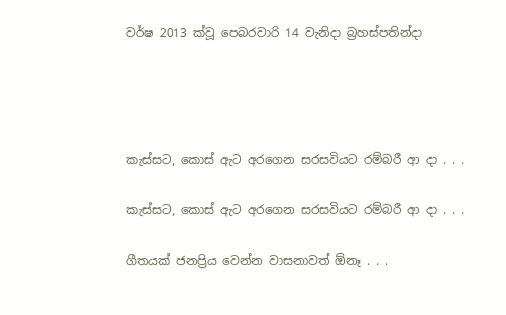වර්ෂ 2013 ක්වූ පෙබරවාරි 14 වැනිදා බ්‍රහස්පතින්දා




කැස්සට, කොස් ඇට අරගෙන සරසවියට රම්බරී ආ දා . . .

කැස්සට, කොස් ඇට අරගෙන සරසවියට රම්බරී ආ දා . . .

ගීතයක් ජනප්‍රිය වෙන්න වාසනාවත් ඕනෑ . . .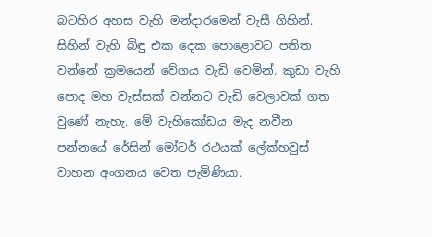බටහිර අහස වැහි මන්දාරමෙන් වැසී ගිහින්. සිහින් වැහි බිඳු එක දෙක පොළොවට පතිත වන්නේ ක්‍රමයෙන් වේගය වැඩි වෙමින්. කුඩා වැහි පොද මහ වැස්සක් වන්නට වැඩි වෙලාවක් ගත වුණේ නැහැ. මේ වැහිකෝඩය මැද නවීන පන්නයේ රේසින් මෝටර් රථයක් ලේක්හවුස් වාහන අංගනය වෙත පැමිණියා.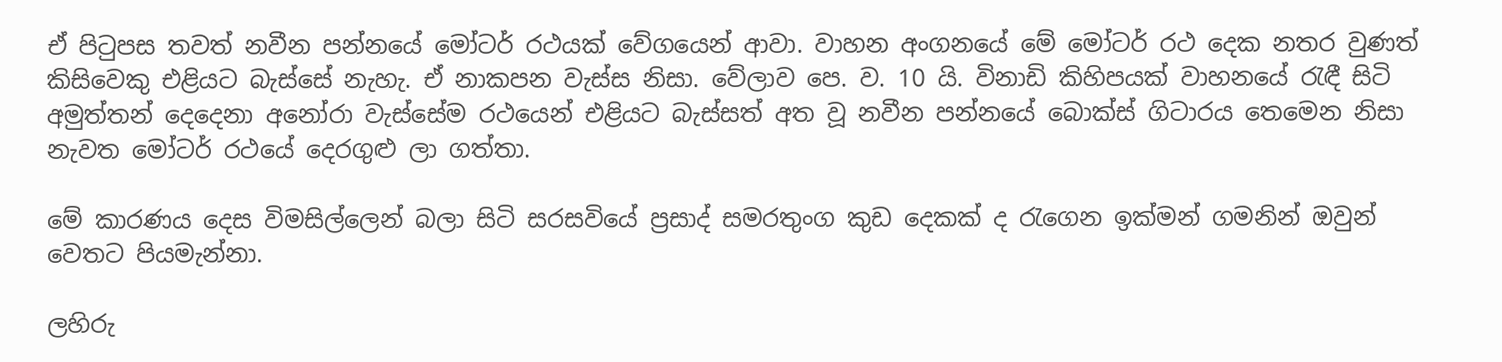ඒ පිටුපස තවත් නවීන පන්නයේ මෝටර් රථයක් වේගයෙන් ආවා. වාහන අංගනයේ මේ මෝටර් රථ දෙක නතර වුණත් කිසිවෙකු එළියට බැස්සේ නැහැ. ඒ නාකපන වැස්ස නිසා. වේලාව පෙ. ව. 10 යි. විනාඩි කිහිපයක් වාහනයේ රැඳී සිටි අමුත්තන් දෙදෙනා අනෝරා වැස්සේම රථයෙන් එළියට බැස්සත් අත වූ නවීන පන්නයේ බොක්ස් ගිටාරය තෙමෙන නිසා නැවත මෝටර් රථයේ දෙරගුළු ලා ගත්තා.

මේ කාරණය දෙස විමසිල්ලෙන් බලා සිටි සරසවියේ ප්‍රසාද් සමරතුංග කුඩ දෙකක් ද රැගෙන ඉක්මන් ගමනින් ඔවුන් වෙතට පියමැන්නා.

ලහිරු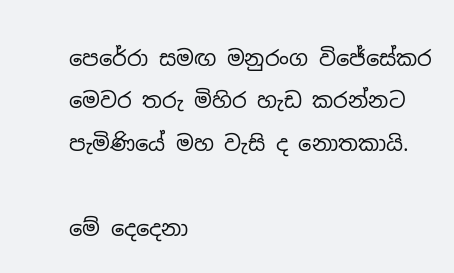පෙරේරා සමඟ මනුරංග විජේසේකර මෙවර තරු මිහිර හැඩ කරන්නට පැමිණියේ මහ වැසි ද නොතකායි.

මේ දෙදෙනා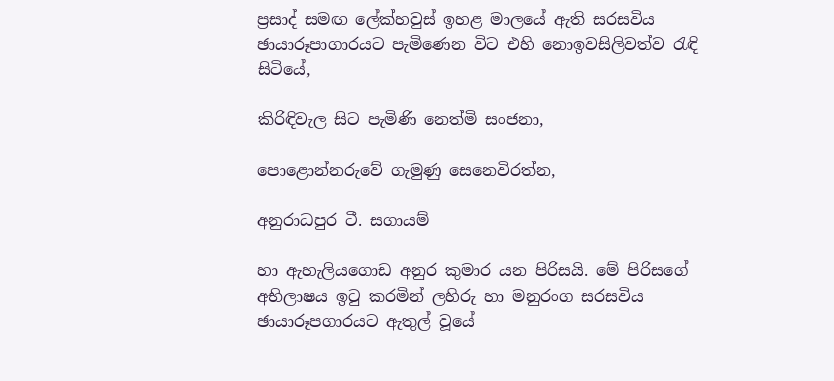ප්‍රසාද් සමඟ ලේක්හවුස් ඉහළ මාලයේ ඇති සරසවිය ඡායාරූපාගාරයට පැමිණෙන විට එහි නොඉවසිලිවත්ව රැඳි සිටියේ,

කිරිඳිවැල සිට පැමිණි නෙත්මි සංජනා,

පොළොන්නරුවේ ගැමුණු සෙනෙවිරත්න,

අනුරාධපුර ටී. සගායම්

හා ඇහැලියගොඩ අනුර කුමාර යන පිරිසයි. මේ පිරිසගේ අභිලාෂය ඉටු කරමින් ලහිරු හා මනුරංග සරසවිය ඡායාරූපගාරයට ඇතුල් වූයේ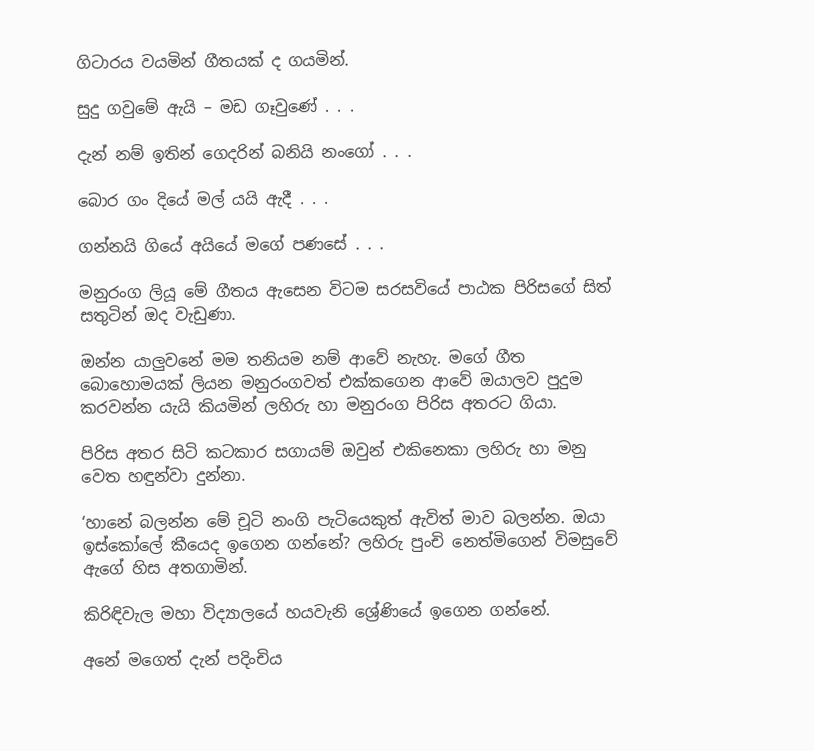ගිටාරය වයමින් ගීතයක් ද ගයමින්.

සුදු ගවුමේ ඇයි – මඩ ගෑවුණේ . . .

දැන් නම් ඉතින් ගෙදරින් බනියි නංගෝ . . .

බොර ගං දියේ මල් යයි ඇදී . . .

ගන්නයි ගියේ අයියේ මගේ පණසේ . . .

මනුරංග ලියූ මේ ගීතය ඇසෙන විටම සරසවියේ පාඨක පිරිසගේ සිත් සතුටින් ඔද වැඩුණා.

ඔන්න යාලුවනේ මම තනියම නම් ආවේ නැහැ. මගේ ගීත බොහොමයක් ලියන මනුරංගවත් එක්කගෙන ආවේ ඔයාලව පුදුම කරවන්න යැයි කියමින් ලහිරු හා මනුරංග පිරිස අතරට ගියා.

පිරිස අතර සිටි කටකාර සගායම් ඔවුන් එකිනෙකා ලහිරු හා මනු වෙත හඳුන්වා දුන්නා.

‘හානේ බලන්න මේ චූටි නංගි පැටියෙකුත් ඇවිත් මාව බලන්න. ඔයා ඉස්කෝලේ කීයෙද ඉගෙන ගන්නේ? ලහිරු පුංචි නෙත්මිගෙන් විමසුවේ ඇගේ හිස අතගාමින්.

කිරිඳිවැල මහා විද්‍යාලයේ හයවැනි ශ්‍රේණියේ ඉගෙන ගන්නේ.

අනේ මගෙත් දැන් පදිංචිය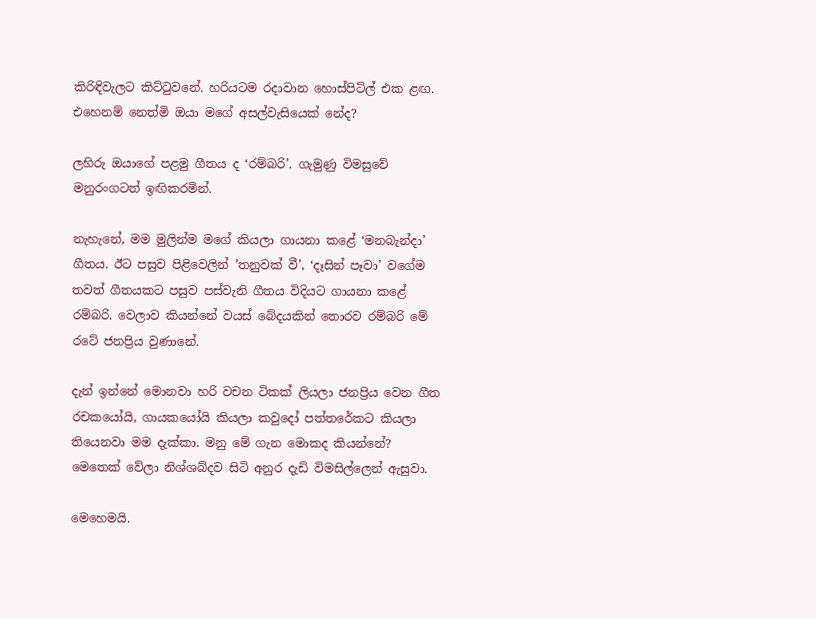කිරිඳිවැලට කිට්ටුවනේ. හරියටම රදාවාන හොස්පිට්ල් එක ළඟ. එහෙනම් නෙත්මි ඔයා මගේ අසල්වැසියෙක් නේද?

ලහිරු ඔයාගේ පළමු ගීතය ද ‘රම්බරි’. ගැමුණු විමසුවේ මනුරංගටත් ඉඟිකරමින්.

නැහැනේ, මම මුලින්ම මගේ කියලා ගායනා කළේ ‘මනබැන්දා’ ගීතය. ඊට පසුව පිළිවෙලින් ’තනුවක් වී’, ‘දෑසින් පෑවා’ වගේම තවත් ගීතයකට පසුව පස්වැනි ගීතය විදියට ගායනා කළේ රම්බරි. වෙලාව කියන්නේ වයස් බේදයකින් තොරව රම්බරි මේ රටේ ජනප්‍රිය වුණානේ.

දැන් ඉන්නේ මොනවා හරි වචන ටිකක් ලියලා ජනප්‍රිය වෙන ගීත රචකයෝයි, ගායකයෝයි කියලා කවුදෝ පත්තරේකට කියලා තියෙනවා මම දැක්කා. මනු මේ ගැන මොකද කියන්නේ? මෙතෙක් වේලා නිශ්ශබ්දව සිටි අනුර දැඩි විමසිල්ලෙන් ඇසුවා.

මෙහෙමයි.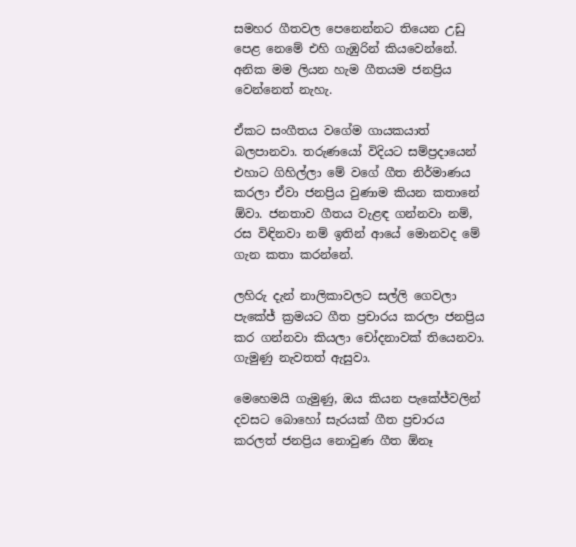සමහර ගීතවල පෙනෙන්නට තියෙන උඩු පෙළ නෙමේ එහි ගැඹුරින් කියවෙන්නේ. අනික මම ලියන හැම ගීතයම ජනප්‍රිය වෙන්නෙත් නැහැ.

ඒකට සංගීතය වගේම ගායකයාත් බලපානවා. තරුණයෝ විදියට සම්ප්‍රදායෙන් එහාට ගිහිල්ලා මේ වගේ ගීත නිර්මාණය කරලා ඒවා ජනප්‍රිය වුණාම කියන කතානේ ඕවා. ජනතාව ගීතය වැළඳ ගන්නවා නම්, රස විඳිනවා නම් ඉතින් ආයේ මොනවද මේ ගැන කතා කරන්නේ.

ලහිරු දැන් නාලිකාවලට සල්ලි ගෙවලා පැකේජ් ක්‍රමයට ගීත ප්‍රචාරය කරලා ජනප්‍රිය කර ගන්නවා කියලා චෝදනාවක් තියෙනවා. ගැමුණු නැවතත් ඇසුවා.

මෙහෙමයි ගැමුණු, ඔය කියන පැකේජ්වලින් දවසට බොහෝ සැරයක් ගීත ප්‍රචාරය කරලත් ජනප්‍රිය නොවුණ ගීත ඕනෑ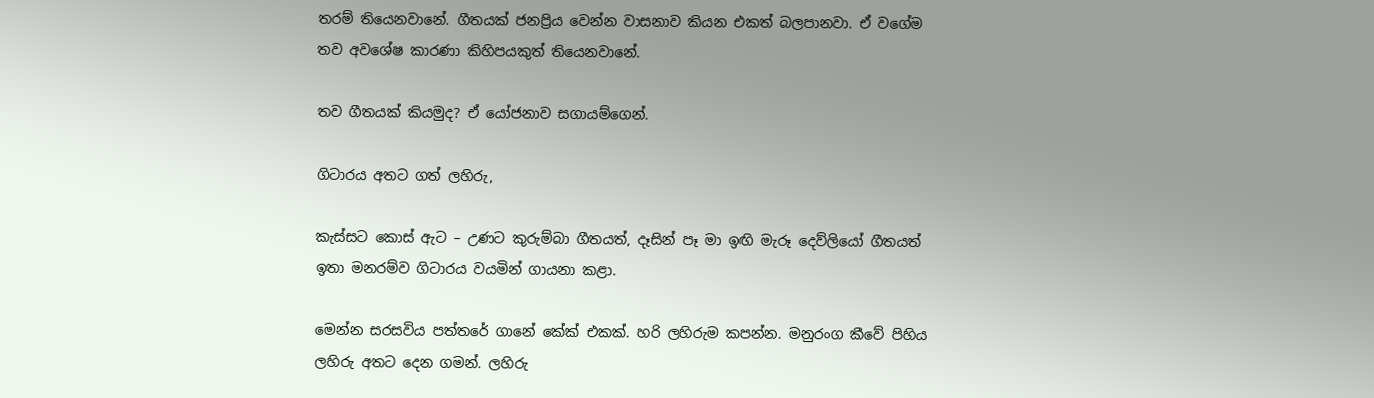තරම් තියෙනවානේ. ගීතයක් ජනප්‍රිය වෙන්න වාසනාව කියන එකත් බලපානවා. ඒ වගේම තව අවශේෂ කාරණා කිහිපයකුත් තියෙනවානේ.

තව ගීතයක් කියමුද? ඒ යෝජනාව සගායම්ගෙන්.

ගිටාරය අතට ගත් ලහිරු,

කැස්සට කොස් ඇට – උණට කුරුම්බා ගීතයත්, දෑසින් පෑ මා ඉඟි මැරූ දෙව්ලියෝ ගීතයත් ඉතා මනරම්ව ගිටාරය වයමින් ගායනා කළා.

මෙන්න සරසවිය පත්තරේ ගානේ කේක් එකක්. හරි ලහිරුම කපන්න. මනුරංග කීවේ පිහිය ලහිරු අතට දෙන ගමන්. ලහිරු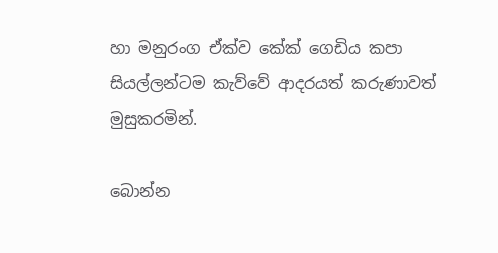හා මනුරංග ඒක්ව කේක් ගෙඩිය කපා සියල්ලන්ටම කැව්වේ ආදරයත් කරුණාවත් මුසුකරමින්.

බොන්න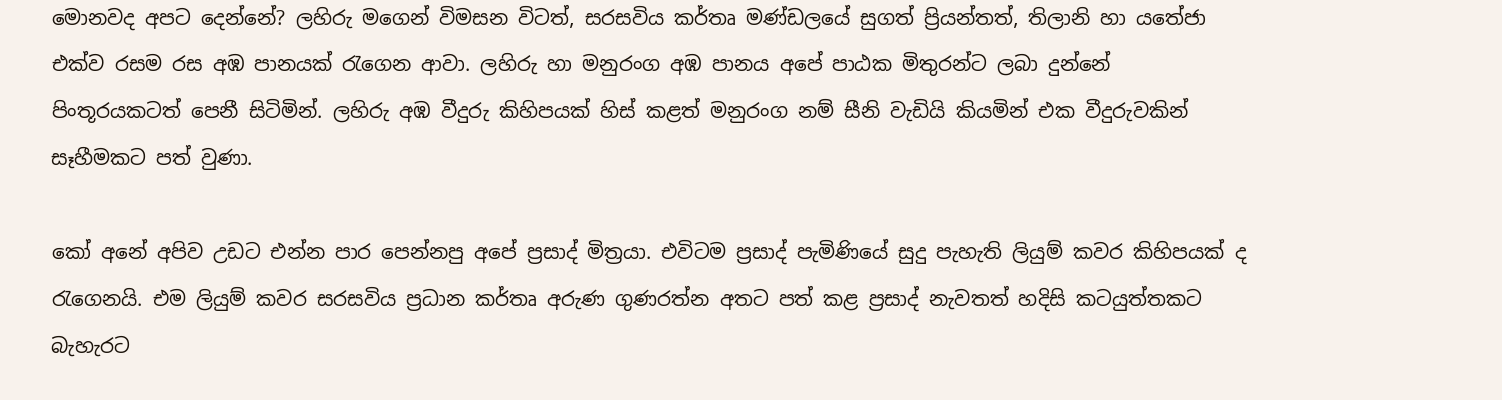මොනවද අපට දෙන්නේ? ලහිරු මගෙන් විමසන විටත්, සරසවිය කර්තෘ මණ්ඩලයේ සුගත් ප්‍රියන්තත්, තිලානි හා යතේජා එක්ව රසම රස අඹ පානයක් රැගෙන ආවා. ලහිරු හා මනුරංග අඹ පානය අපේ පාඨක මිතුරන්ට ලබා දුන්නේ පිංතූරයකටත් පෙනී සිටිමින්. ලහිරු අඹ වීදුරු කිහිපයක් හිස් කළත් මනුරංග නම් සීනි වැඩියි කියමින් එක වීදුරුවකින් සෑහීමකට පත් වුණා.

කෝ අනේ අපිව උඩට එන්න පාර පෙන්නපු අපේ ප්‍රසාද් මිත්‍රයා. එවිටම ප්‍රසාද් පැමිණියේ සුදු පැහැති ලියුම් කවර කිහිපයක් ද රැගෙනයි. එම ලියුම් කවර සරසවිය ප්‍රධාන කර්තෘ අරුණ ගුණරත්න අතට පත් කළ ප්‍රසාද් නැවතත් හදිසි කටයුත්තකට බැහැරට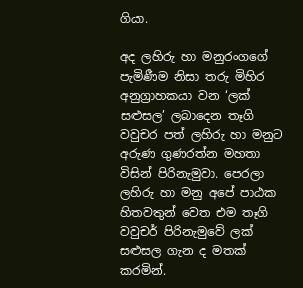ගියා.

අද ලහිරු හා මනුරංගගේ පැමිණීම නිසා තරු මිහිර අනුග්‍රාහකයා වන ‘ලක් සළුසල’ ලබාදෙන තෑගි වවුචර පත් ලහිරු හා මනුට අරුණ ගුණරත්න මහතා විසින් පිරිනැමුවා. පෙරලා ලහිරු හා මනු අපේ පාඨක හිතවතුන් වෙත එම තෑගි වවුචර් පිරිනැමුවේ ලක් සළුසල ගැන ද මතක් කරමින්.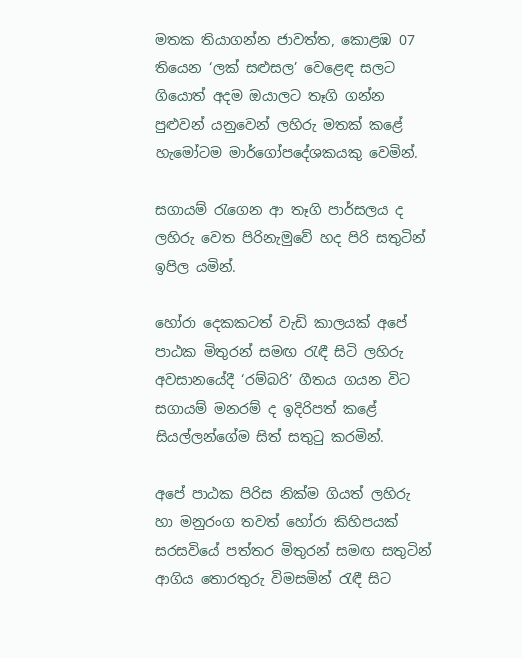මතක තියාගන්න ජාවත්ත, කොළඹ 07 තියෙන ‘ලක් සළුසල’ වෙළෙඳ සලට ගියොත් අදම ඔයාලට තෑගි ගන්න පුළුවන් යනුවෙන් ලහිරු මතක් කළේ හැමෝටම මාර්ගෝපදේශකයකු වෙමින්.

සගායම් රැගෙන ආ තෑගි පාර්සලය ද ලහිරු වෙත පිරිනැමුවේ හද පිරි සතුටින් ඉපිල යමින්.

හෝරා දෙකකටත් වැඩි කාලයක් අපේ පාඨක මිතුරන් සමඟ රැඳී සිටි ලහිරු අවසානයේදී ‘රම්බරි’ ගීතය ගයන විට සගායම් මනරම් ද ඉදිරිපත් කළේ සියල්ලන්ගේම සිත් සතුටු කරමින්.

අපේ පාඨක පිරිස නික්ම ගියත් ලහිරු හා මනුරංග තවත් හෝරා කිහිපයක් සරසවියේ පත්තර මිතුරන් සමඟ සතුටින් ආගිය තොරතුරු විමසමින් රැඳී සිට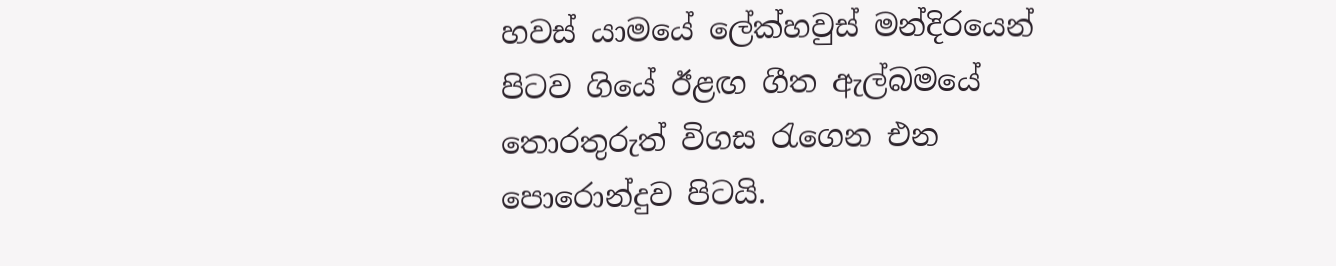හවස් යාමයේ ලේක්හවුස් මන්දිරයෙන් පිටව ගියේ ඊළඟ ගීත ඇල්බමයේ තොරතුරුත් විගස රැගෙන එන පොරොන්දුව පිටයි.